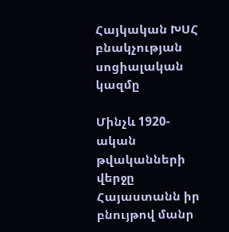Հայկական ԽՍՀ բնակչության սոցիալական կազմը

Մինչև 1920-ական թվականների վերջը Հայաստանն իր բնույթով մանր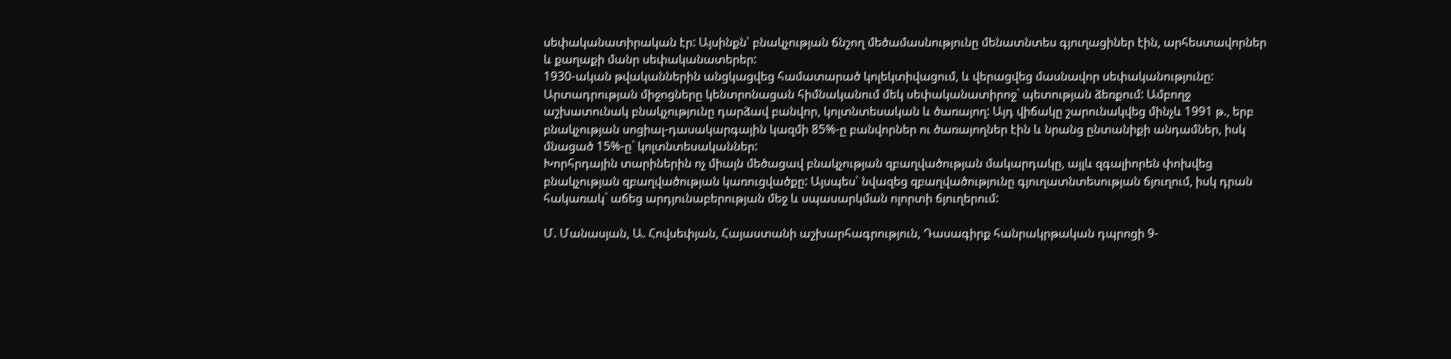սեփականատիրական էր: Այսինքն՝ բնակչության ճնշող մեծամասնությունը մենատնտես գյուղացիներ էին, արհեստավորներ և քաղաքի մանր սեփականատերեր:
1930-ական թվականներին անցկացվեց համատարած կոլեկտիվացում, և վերացվեց մասնավոր սեփականությունը: Արտադրության միջոցները կենտրոնացան հիմնականում մեկ սեփականատիրոջ` պետության ձեռքում: Ամբողջ աշխատունակ բնակչությունը դարձավ բանվոր, կոլտնտեսական և ծառայող: Այդ վիճակը շարունակվեց մինչև 1991 թ., երբ բնակչության սոցիալ-դասակարգային կազմի 85%-ը բանվորներ ու ծառայողներ էին և նրանց ընտանիքի անդամներ, իսկ մնացած 15%-ը` կոլտնտեսականներ:
Խորհրդային տարիներին ոչ միայն մեծացավ բնակչության զբաղվածության մակարդակը, այլև զգալիորեն փոխվեց բնակչության զբաղվածության կառուցվածքը: Այսպես՝ նվազեց զբաղվածությունը գյուղատնտեսության ճյուղում, իսկ դրան հակառակ` աճեց արդյունաբերության մեջ և սպասարկման ոլորտի ճյուղերում:

Մ. Մանասյան, Ա. Հովսեփյան, Հայաստանի աշխարհագրություն, Դասագիրք հանրակրթական դպրոցի 9-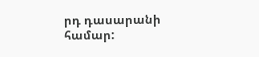րդ դասարանի համար: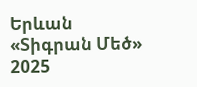Երևան «Տիգրան Մեծ» 2025